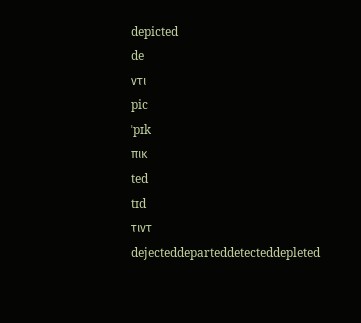depicted
de
ντι
pic
ˈpɪk
πικ
ted
tɪd
τιντ
dejecteddeparteddetecteddepleted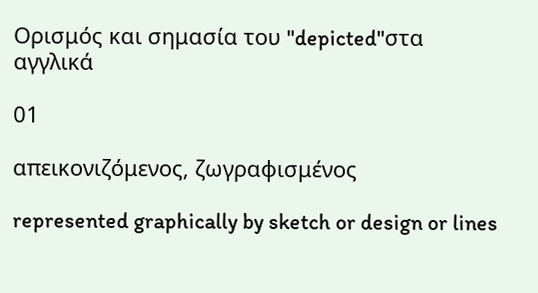Ορισμός και σημασία του "depicted"στα αγγλικά

01

απεικονιζόμενος, ζωγραφισμένος

represented graphically by sketch or design or lines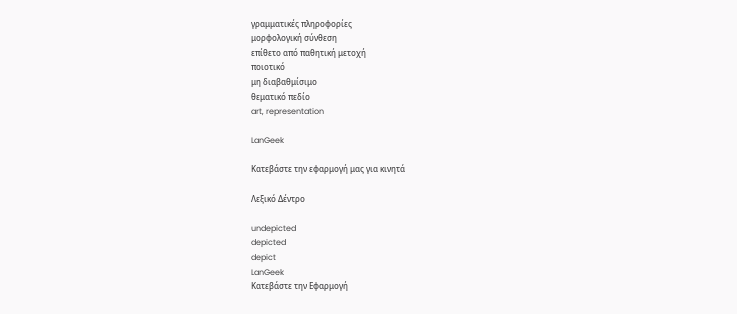γραμματικές πληροφορίες
μορφολογική σύνθεση
επίθετο από παθητική μετοχή
ποιοτικό
μη διαβαθμίσιμο
θεματικό πεδίο
art, representation

LanGeek

Κατεβάστε την εφαρμογή μας για κινητά

Λεξικό Δέντρο

undepicted
depicted
depict
LanGeek
Κατεβάστε την Εφαρμογή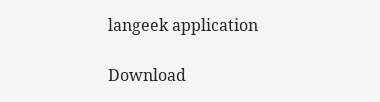langeek application

Download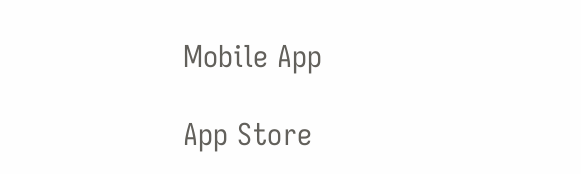Mobile App

App Store